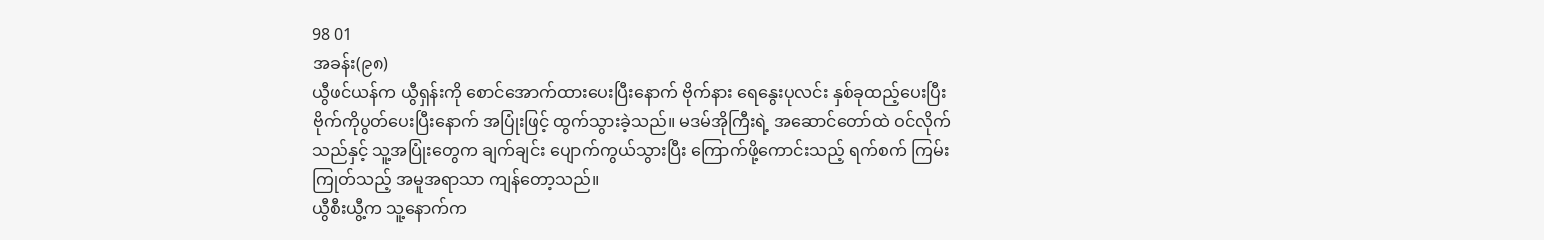98 01
အခန်း(၉၈)
ယွီဖင်ယန်က ယွီရှန်းကို စောင်အောက်ထားပေးပြီးနောက် ဗိုက်နား ရေနွေးပုလင်း နှစ်ခုထည့်ပေးပြီး ဗိုက်ကိုပွတ်ပေးပြီးနောက် အပြုံးဖြင့် ထွက်သွားခဲ့သည်။ မဒမ်အိုကြီးရဲ့ အဆောင်တော်ထဲ ဝင်လိုက်သည်နှင့် သူ့အပြုံးတွေက ချက်ချင်း ပျောက်ကွယ်သွားပြီး ကြောက်ဖို့ကောင်းသည့် ရက်စက် ကြမ်းကြုတ်သည့် အမူအရာသာ ကျန်တော့သည်။
ယွီစီးယွီ့က သူ့နောက်က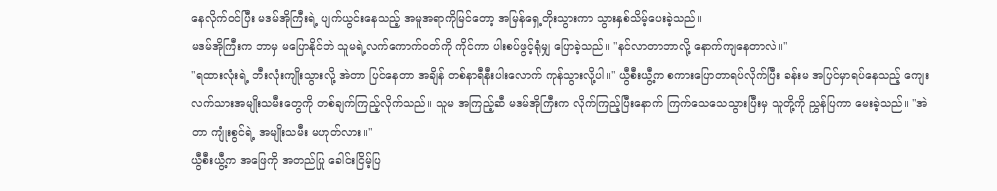နေလိုက်ဝင်ပြီး မဒမ်အိုကြီးရဲ့ ပျက်ယွင်းနေသည့် အမူအရာကိုမြင်တော့ အမြန်ရှေ့တိုးသွားကာ သွားနှစ်သိမ့်ပေးခဲ့သည်။
မဒမ်အိုကြီးက ဘာမှ မပြောနိုင်ဘဲ သူမရဲ့လက်ကောက်ဝတ်ကို ကိုင်ကာ ပါးစပ်ဖွင့်ရုံမျှ ပြောခဲ့သည်။ "နင်လာတာဘာလို့ နောက်ကျနေတာလဲ။"
"ရထားလုံးရဲ့ ဘီးလုံးကျိုးသွားလို့ အဲတာ ပြင်နေတာ အချိန် တစ်နာရီနီးပါးလောက် ကုန်သွားလို့ပါ။" ယွီစီးယွီ့က စကားပြောတာရပ်လိုက်ပြီး ခန်းမ အပြင်မှာရပ်နေသည့် ကျေးလက်သားအမျိုးသမီးတွေကို တစ်ချက်ကြည့်လိုက်သည်။ သူမ အကြည့်ဆီ မဒမ်အိုကြီးက လိုက်ကြည့်ပြီးနောက် ကြက်သေသေသွားပြီးမှ သူတို့ကို ညွှန်ပြကာ မေးခဲ့သည်။ "အဲတာ ကျုံးစွင်ရဲ့ အမျိုးသမီး မဟုတ်လား။"
ယွီစီးယွီ့က အဖြေကို အတည်ပြု ခေါင်းငြိမ့်ပြ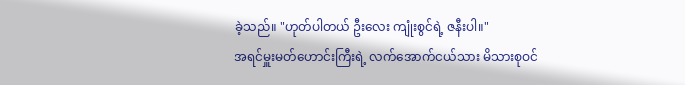ခဲ့သည်။ "ဟုတ်ပါတယ် ဦးလေး ကျုံးစွင်ရဲ့ ဇနီးပါ။"
အရင်မှူးမတ်ဟောင်းကြီးရဲ့ လက်အောက်ငယ်သား မိသားစုဝင်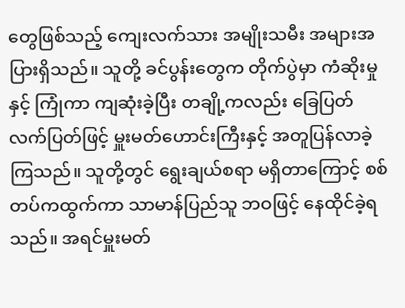တွေဖြစ်သည့် ကျေးလက်သား အမျိုးသမီး အများအပြားရှိသည်။ သူတို့ ခင်ပွန်းတွေက တိုက်ပွဲမှာ ကံဆိုးမှုနှင့် ကြုံကာ ကျဆုံးခဲ့ပြီး တချို့ကလည်း ခြေပြတ် လက်ပြတ်ဖြင့် မှူးမတ်ဟောင်းကြီးနှင့် အတူပြန်လာခဲ့ကြသည်။ သူတို့တွင် ရွေးချယ်စရာ မရှိတာကြောင့် စစ်တပ်ကထွက်ကာ သာမာန်ပြည်သူ ဘဝဖြင့် နေထိုင်ခဲ့ရသည်။ အရင်မှူးမတ်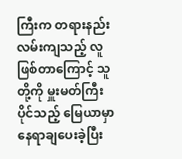ကြီးက တရားနည်းလမ်းကျသည့် လူဖြစ်တာကြောင့် သူတို့ကို မှူးမတ်ကြီးပိုင်သည့် မြေယာမှာ နေရာချပေးခဲ့ပြီး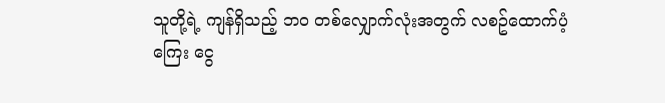သူတို့ရဲ့ ကျန်ရှိသည့် ဘဝ တစ်လျှောက်လုံးအတွက် လစဥ်ထောက်ပံ့ကြေး ငွေ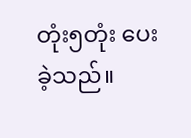တုံး၅တုံး ပေးခဲ့သည်။